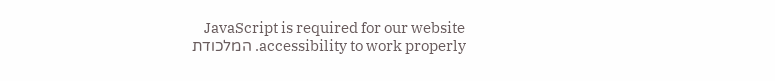JavaScript is required for our website accessibility to work properly. המלכודת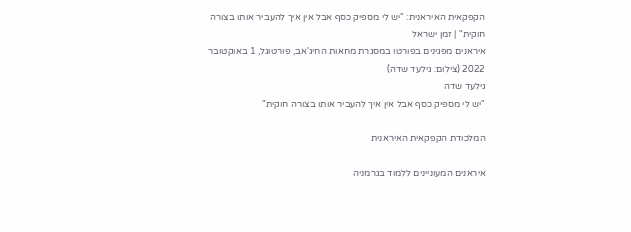הקפקאית האיראנית: "יש לי מספיק כסף אבל אין איך להעביר אותו בצורה חוקית" | זמן ישראל
איראנים מפגינים בפורטו במסגרת מחאות החיג'אב, פורטוגל, 1 באוקטובר 2022 (צילום: גילעד שדה)
גילעד שדה
"יש לי מספיק כסף אבל אין איך להעביר אותו בצורה חוקית"

המלכודת הקפקאית האיראנית

איראנים המעוניינים ללמוד בגרמניה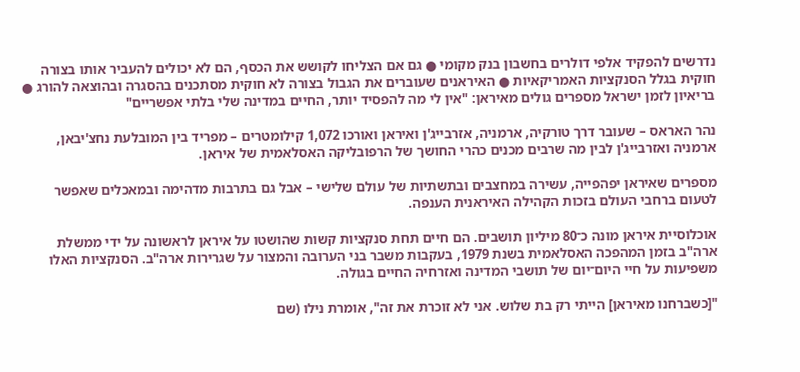נדרשים להפקיד אלפי דולרים בחשבון בנק מקומי ● גם אם הצליחו לקושש את הכסף, הם לא יכולים להעביר אותו בצורה חוקית בגלל הסנקציות האמריקאיות ● האיראנים שעוברים את הגבול בצורה לא חוקית מסתכנים בהסגרה ובהוצאה להורג ● בריאיון לזמן ישראל מספרים גולים מאיראן: "אין לי מה להפסיד יותר, החיים במדינה שלי בלתי אפשריים"

נהר האראס – שעובר דרך טורקיה, ארמניה, אזרבייג'ן ואיראן ואורכו 1,072 קילומטרים – מפריד בין המובלעת נחצ'יבאן, ארמניה ואזרבייג'ן לבין מה שרבים מכנים כהרי החושך של הרפובליקה האסלאמית של איראן.

מספרים שאיראן יפהפייה, עשירה במחצבים ובתשתיות של עולם שלישי – אבל גם בתרבות מדהימה ובמאכלים שאפשר לטעום ברחבי העולם בזכות הקהילה האיראנית הענפה.

אוכלוסיית איראן מונה כ־80 מיליון תושבים. הם חיים תחת סנקציות קשות שהושטו על איראן לראשונה על ידי ממשלת ארה"ב בזמן המהפכה האסלאמית בשנת 1979, בעקבות משבר בני הערובה והמצור על שגרירות ארה"ב. הסנקציות האלו משפיעות על חיי היום־יום של תושבי המדינה ואזרחיה החיים בגולה.

"[כשברחנו מאיראן] הייתי רק בת שלוש. אני לא זוכרת את זה", אומרת נילו (שם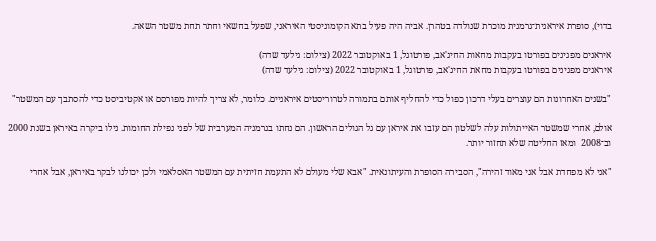בדוי), סופרת איראנית־גרמנית מוכרת שנולדה בטהרן. אביה היה פעיל בתא הקומוניסטי האיראני, שפעל בחשאי וחתר תחת משטר השאה.

איראנים מפגינים בפורטו בעקבות מחאות החיג'אב, פורטוגל, 1 באוקטובר 2022 (צילום: גילעד שדה)
איראנים מפגינים בפורטו בעקבות מחאת החיג'אב, פורטוגל, 1 באוקטובר 2022 (צילום: גילעד שדה)

"בשנים האחרונות הם עוצרים בעלי דרכון כפול כדי להחליף אותם בתמורה לטרוריסטים איראניים. כלומר, לא צריך להיות מפורסם או אקטיביסט כדי להסתבך עם המשטר"

אולם, אחרי שמשטר האייתולות עלה לשלטון הם עזבו את איראן עם גל הגולים הראשון. הם נחתו בגרמניה המערבית של לפני נפילת החומות. נילו ביקרה באיראן בשנת 2000 וב־2008  ומאז החליטה שלא תחזור יותר.

"אני לא מפחדת אבל אני מאוד זהירה", הסבירה הסופרת והעיתונאית. "אבא שלי מעולם לא התעמת חזיתית עם המשטר האסלאמי ולכן יכולנו לבקר באיראן, אבל אחרי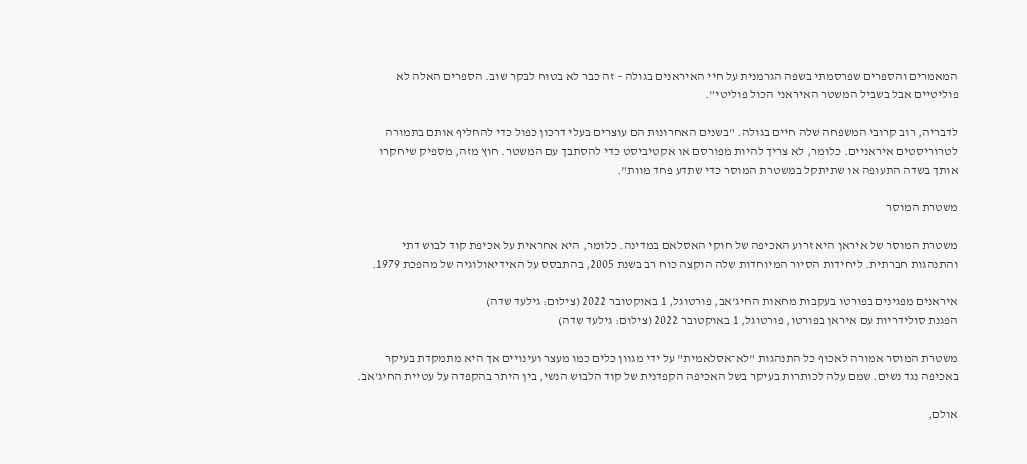המאמרים והספרים שפרסמתי בשפה הגרמנית על חיי האיראנים בגולה – זה כבר לא בטוח לבקר שוב. הספרים האלה לא פוליטיים אבל בשביל המשטר האיראני הכול פוליטי".

לדבריה, רוב קרובי המשפחה שלה חיים בגולה. "בשנים האחרונות הם עוצרים בעלי דרכון כפול כדי להחליף אותם בתמורה לטרוריסטים איראניים. כלומר, לא צריך להיות מפורסם או אקטיביסט כדי להסתבך עם המשטר. חוץ מזה, מספיק שיחקרו אותך בשדה התעופה או שתיתקל במשטרת המוסר כדי שתדע פחד מוות".

משטרת המוסר

משטרת המוסר של איראן היא זרוע האכיפה של חוקי האסלאם במדינה. כלומר, היא אחראית על אכיפת קוד לבוש דתי והתנהגות חברתית. ליחידות הסיור המיוחדות שלה הוקצה כוח רב בשנת 2005, בהתבסס על האידיאולוגיה של מהפכת 1979.

איראנים מפגינים בפורטו בעקבות מחאות החיג'אב, פורטוגל, 1 באוקטובר 2022 (צילום: גילעד שדה)
הפגנת סולידריות עם איראן בפורטו, פורטוגל, 1 באוקטובר 2022 (צילום: גילעד שדה)

משטרת המוסר אמורה לאכוף כל התנהגות "לא־אסלאמית" על ידי מגוון כלים כמו מעצר ועינויים אך היא מתמקדת בעיקר באכיפה נגד נשים. שמם עלה לכותרות בעיקר בשל האכיפה הקפדנית של קוד הלבוש הנשי, בין היתר בהקפדה על עטיית החיג'אב.

אולם,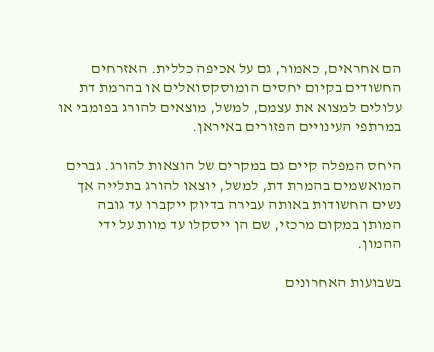הם אחראים, כאמור, גם על אכיפה כללית. האזרחים החשודים בקיום יחסים הומוסקסואלים או בהרמת דת עלולים למצוא את עצמם, למשל, מוצאים להורג בפומבי או במרתפי העינויים הפזורים באיראן.

היחס המפלה קיים גם במקרים של הוצאות להורג. גברים המואשמים בהמרת דת, למשל, יוצאו להורג בתלייה אך נשים החשודות באותה עבירה בדיוק ייקברו עד גובה המותן במקום מרכזי, שם הן ייסקלו עד מוות על ידי ההמון.

בשבועות האחרונים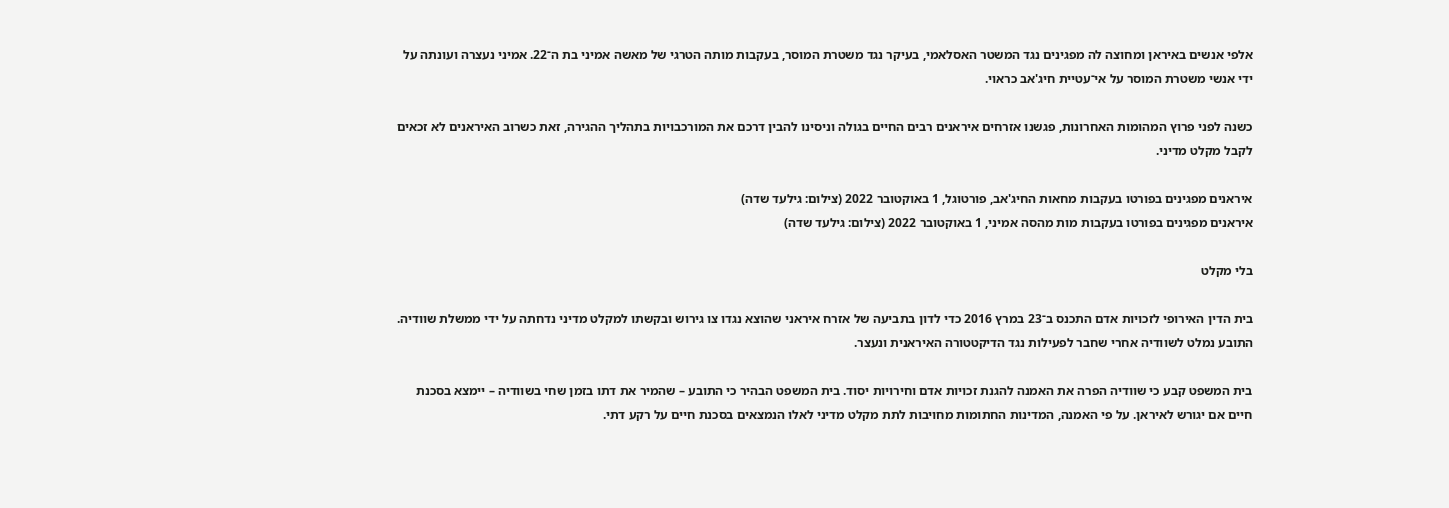אלפי אנשים באיראן ומחוצה לה מפגינים נגד המשטר האסלאמי, בעיקר נגד משטרת המוסר, בעקבות מותה הטרגי של מאשה אמיני בת ה־22. אמיני נעצרה ועונתה על ידי אנשי משטרת המוסר על אי־עטיית חיג'אב כראוי.

כשנה לפני פרוץ המהומות האחרונות, פגשנו אזרחים איראנים רבים החיים בגולה וניסינו להבין דרכם את המורכבויות בתהליך ההגירה, זאת כשרוב האיראנים לא זכאים לקבל מקלט מדיני.

איראנים מפגינים בפורטו בעקבות מחאות החיג'אב, פורטוגל, 1 באוקטובר 2022 (צילום: גילעד שדה)
איראנים מפגינים בפורטו בעקבות מות מהסה אמיני, 1 באוקטובר 2022 (צילום: גילעד שדה)

בלי מקלט

בית הדין האירופי לזכויות אדם התכנס ב־23 במרץ 2016 כדי לדון בתביעה של אזרח איראני שהוצא נגדו צו גירוש ובקשתו למקלט מדיני נדחתה על ידי ממשלת שוודיה. התובע נמלט לשוודיה אחרי שחבר לפעילות נגד הדיקטטורה האיראנית ונעצר.

בית המשפט קבע כי שוודיה הפרה את האמנה להגנת זכויות אדם וחירויות יסוד. בית המשפט הבהיר כי התובע – שהמיר את דתו בזמן שחי בשוודיה – יימצא בסכנת חיים אם יגורש לאיראן. על פי האמנה, המדינות החתומות מחויבות לתת מקלט מדיני לאלו הנמצאים בסכנת חיים על רקע דתי.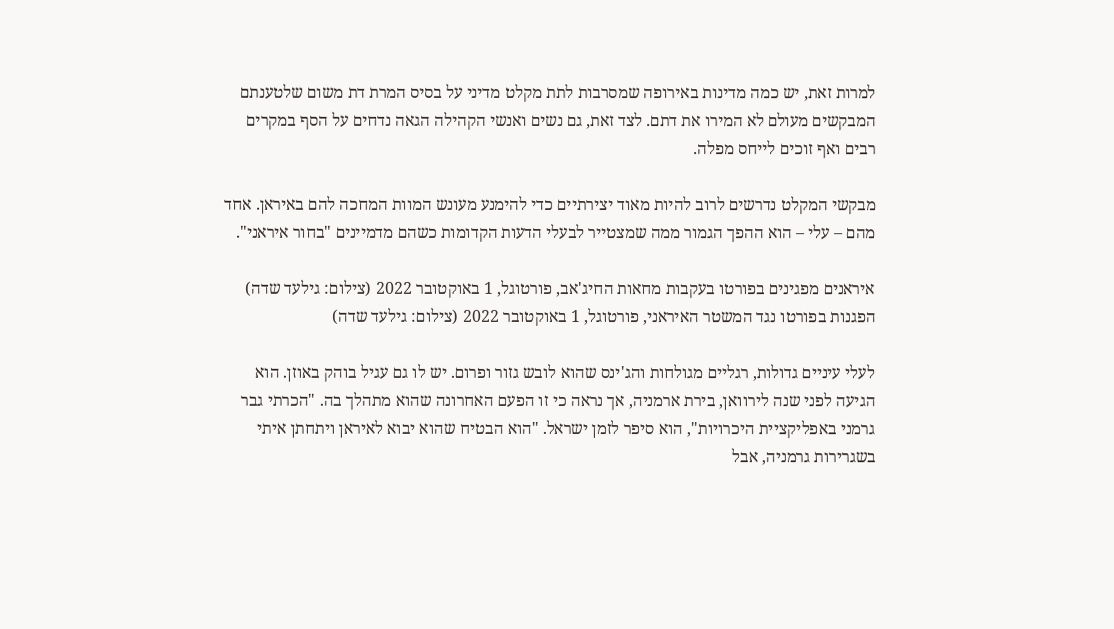למרות זאת, יש כמה מדינות באירופה שמסרבות לתת מקלט מדיני על בסיס המרת דת משום שלטענתם המבקשים מעולם לא המירו את דתם. לצד זאת, גם נשים ואנשי הקהילה הגאה נדחים על הסף במקרים רבים ואף זוכים לייחס מפלה.

מבקשי המקלט נדרשים לרוב להיות מאוד יצירתיים כדי להימנע מעונש המוות המחכה להם באיראן. אחד מהם – עלי – הוא ההפך הגמור ממה שמצטייר לבעלי הדעות הקדומות כשהם מדמיינים "בחור איראני".

איראנים מפגינים בפורטו בעקבות מחאות החיג'אב, פורטוגל, 1 באוקטובר 2022 (צילום: גילעד שדה)
הפגנות בפורטו נגד המשטר האיראני, פורטוגל, 1 באוקטובר 2022 (צילום: גילעד שדה)

לעלי עיניים גדולות, רגליים מגולחות והג'ינס שהוא לובש גזור ופרום. יש לו גם עגיל בוהק באוזן. הוא הגיעה לפני שנה לירוואן, בירת ארמניה, אך נראה כי זו הפעם האחרונה שהוא מתהלך בה. "הכרתי גבר גרמני באפליקציית היכרויות", הוא סיפר לזמן ישראל. "הוא הבטיח שהוא יבוא לאיראן ויתחתן איתי בשגרירות גרמניה, אבל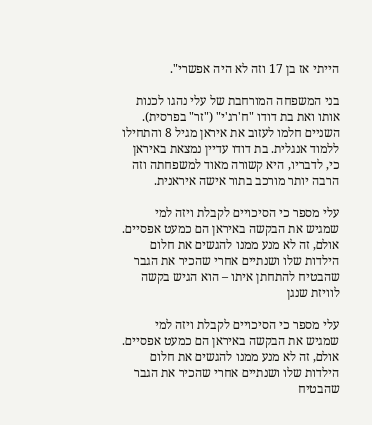הייתי אז בן 17 וזה לא היה אפשרי".

בני המשפחה המורחבת של עלי נהגו לכנות אותו ואת בת דודו "ח'רג'י" ("זר" בפרסית). השניים חלמו לעזוב את איראן מגיל 8 והתחילו ללמוד אנגלית. בת דודו עדיין נמצאת באיראן כי, לדבריו, היא קשורה מאוד למשפחתה וזה הרבה יותר מורכב בתור אישה איראנית.

עלי מספר כי הסיכויים לקבלת ויזה למי שמגיש את הבקשה באיראן הם כמעט אפסיים. אולם, זה לא מנע ממנו להגשים את חלום הילדות שלו ושנתיים אחרי שהכיר את הגבר שהבטיח להתחתן איתו – הוא הגיש בקשה לוויזת שנגן

עלי מספר כי הסיכויים לקבלת ויזה למי שמגיש את הבקשה באיראן הם כמעט אפסיים. אולם, זה לא מנע ממנו להגשים את חלום הילדות שלו ושנתיים אחרי שהכיר את הגבר שהבטיח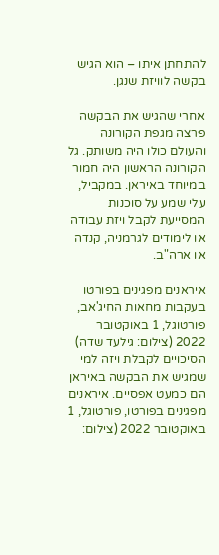להתחתן איתו – הוא הגיש בקשה לוויזת שנגן.

אחרי שהגיש את הבקשה פרצה מגפת הקורונה והעולם כולו היה משותק. גל הקורונה הראשון היה חמור במיוחד באיראן. במקביל, עלי שמע על סוכנות המסייעת לקבל ויזת עבודה או לימודים לגרמניה, קנדה או ארה"ב.

איראנים מפגינים בפורטו בעקבות מחאות החיג'אב, פורטוגל, 1 באוקטובר 2022 (צילום: גילעד שדה)
הסיכויים לקבלת ויזה למי שמגיש את הבקשה באיראן הם כמעט אפסיים. איראנים מפגינים בפורטו, פורטוגל, 1 באוקטובר 2022 (צילום: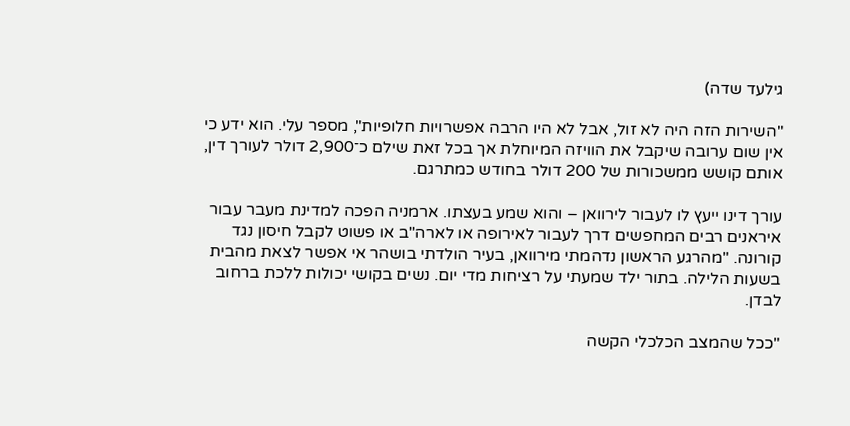גילעד שדה)

"השירות הזה היה לא זול, אבל לא היו הרבה אפשרויות חלופיות", מספר עלי. הוא ידע כי אין שום ערובה שיקבל את הוויזה המיוחלת אך בכל זאת שילם כ־2,900 דולר לעורך דין, אותם קושש ממשכורות של 200 דולר בחודש כמתרגם.

עורך דינו ייעץ לו לעבור לירוואן – והוא שמע בעצתו. ארמניה הפכה למדינת מעבר עבור איראנים רבים המחפשים דרך לעבור לאירופה או לארה"ב או פשוט לקבל חיסון נגד קורונה. "מהרגע הראשון נדהמתי מירוואן, בעיר הולדתי בושהר אי אפשר לצאת מהבית בשעות הלילה. בתור ילד שמעתי על רציחות מדי יום. נשים בקושי יכולות ללכת ברחוב לבדן.

"ככל שהמצב הכלכלי הקשה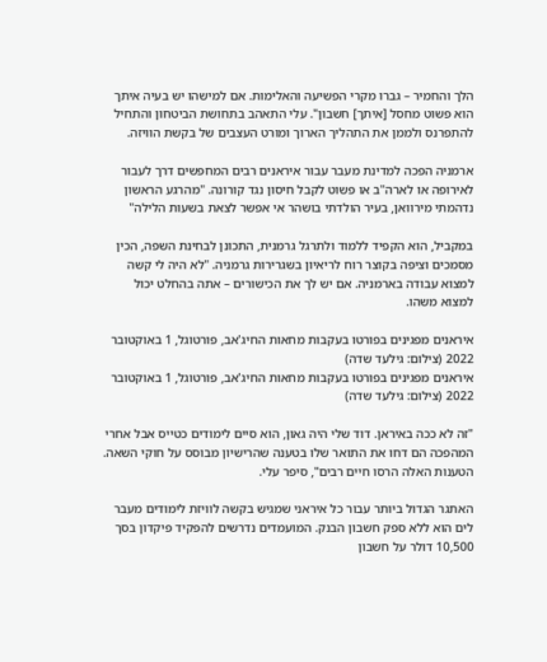הלך והחמיר – גברו מקרי הפשיעה והאלימות. אם למישהו יש בעיה איתך הוא פשוט מחסל [איתך] חשבון". עלי התאהב בתחושת הביטחון והתחיל להתפרנס ולממן את התהליך הארוך ומורט העצבים של בקשת הוויזה.

ארמניה הפכה למדינת מעבר עבור איראנים רבים המחפשים דרך לעבור לאירופה או לארה"ב או פשוט לקבל חיסון נגד קורונה. "מהרגע הראשון נדהמתי מירוואן, בעיר הולדתי בושהר אי אפשר לצאת בשעות הלילה"

במקביל, הוא הקפיד ללמוד ולתרגל גרמנית, התכונן לבחינת השפה, הכין מסמכים וציפה בקוצר רוח לריאיון בשגרירות גרמניה. "לא היה לי קשה למצוא עבודה בארמניה. אם יש לך את הכישורים – אתה בהחלט יכול למצוא משהו.

איראנים מפגינים בפורטו בעקבות מחאות החיג'אב, פורטוגל, 1 באוקטובר 2022 (צילום: גילעד שדה)
איראנים מפגינים בפורטו בעקבות מחאות החיג'אב, פורטוגל, 1 באוקטובר 2022 (צילום: גילעד שדה)

"זה לא ככה באיראן. דוד שלי היה גאון, הוא סיים לימודים כטייס אבל אחרי המהפכה הם דחו את התואר שלו בטענה שהרישיון מבוסס על חוקי השאה. הטענות האלה הרסו חיים רבים", סיפר עלי.

האתגר הגדול ביותר עבור כל איראני שמגיש בקשה לוויזת לימודים מעבר לים הוא ללא ספק חשבון הבנק. המועמדים נדרשים להפקיד פיקדון בסך 10,500 דולר על חשבון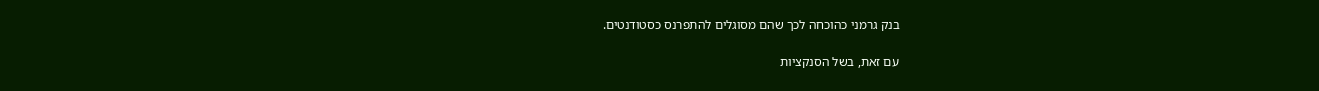בנק גרמני כהוכחה לכך שהם מסוגלים להתפרנס כסטודנטים.

עם זאת, בשל הסנקציות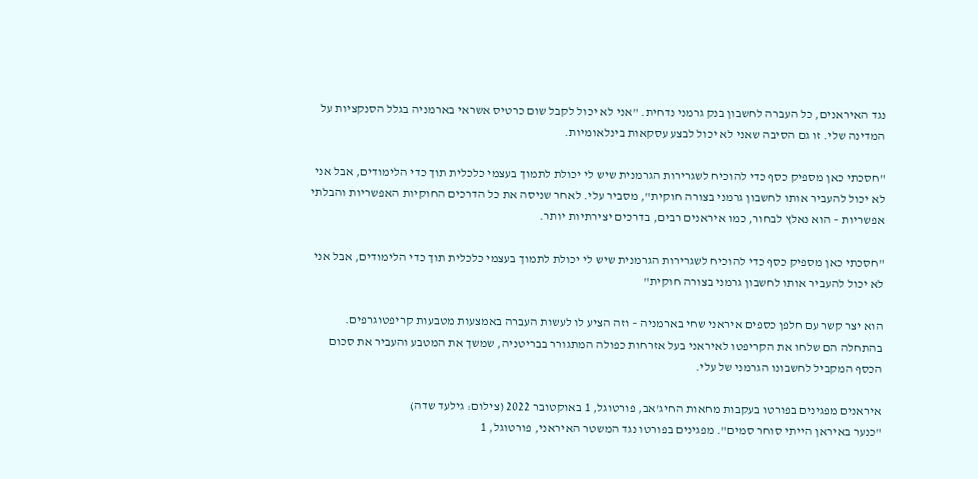נגד האיראנים, כל העברה לחשבון בנק גרמני נדחית. "אני לא יכול לקבל שום כרטיס אשראי בארמניה בגלל הסנקציות על המדינה שלי. זו גם הסיבה שאני לא יכול לבצע עסקאות בינלאומיות.

"חסכתי כאן מספיק כסף כדי להוכיח לשגרירות הגרמנית שיש לי יכולת לתמוך בעצמי כלכלית תוך כדי הלימודים, אבל אני לא יכול להעביר אותו לחשבון גרמני בצורה חוקית", מסביר עלי. לאחר שניסה את כל הדרכים החוקיות האפשריות והבלתי אפשריות – הוא נאלץ לבחור, כמו איראנים רבים, בדרכים יצירתיות יותר.

"חסכתי כאן מספיק כסף כדי להוכיח לשגרירות הגרמנית שיש לי יכולת לתמוך בעצמי כלכלית תוך כדי הלימודים, אבל אני לא יכול להעביר אותו לחשבון גרמני בצורה חוקית"

הוא יצר קשר עם חלפן כספים איראני שחי בארמניה – וזה הציע לו לעשות העברה באמצעות מטבעות קריפטוגרפים. בהתחלה הם שלחו את הקריפטו לאיראני בעל אזרחות כפולה המתגורר בבריטניה, שמשך את המטבע והעביר את סכום הכסף המקביל לחשבונו הגרמני של עלי.

איראנים מפגינים בפורטו בעקבות מחאות החיג'אב, פורטוגל, 1 באוקטובר 2022 (צילום: גילעד שדה)
"כנער באיראן הייתי סוחר סמים". מפגינים בפורטו נגד המשטר האיראני, פורטוגל, 1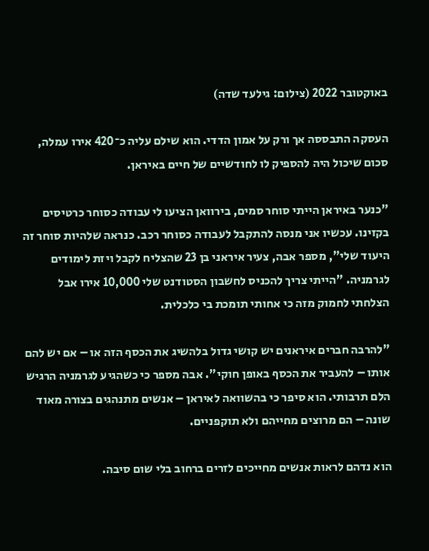באוקטובר 2022 (צילום: גילעד שדה)

העסקה התבססה אך ורק על אמון הדדי. הוא שילם עליה כ־420 אירו עמלה, סכום שיכול היה להספיק לו לחודשיים של חיים באיראן.

"כנער באיראן הייתי סוחר סמים, בירוואן הציעו לי עבודה כסוחר כרטיסים בקזינו. עכשיו אני מנסה להתקבל לעבודה כסוחר רכב. כנראה שלהיות סוחר זה היעוד שלי", מספר אבה, צעיר איראני בן 23 שהצליח לקבל ויזת לימודים לגרמניה. "הייתי צריך להכניס לחשבון הסטודנט שלי 10,000 אירו אבל הצלחתי לחמוק מזה כי אחותי תומכת בי כלכלית.

"להרבה חברים איראנים יש קושי גדול בלהשיג את הכסף הזה או – אם יש להם אותו – להעביר את הכסף באופן חוקי". אבה מספר כי כשהגיע לגרמניה הרגיש הלם תרבותי. הוא סיפר כי בהשוואה לאיראן – אנשים מתנהגים בצורה מאוד שונה – הם מרוצים מחייהם ולא תוקפניים.

הוא נדהם לראות אנשים מחייכים לזרים ברחוב בלי שום סיבה.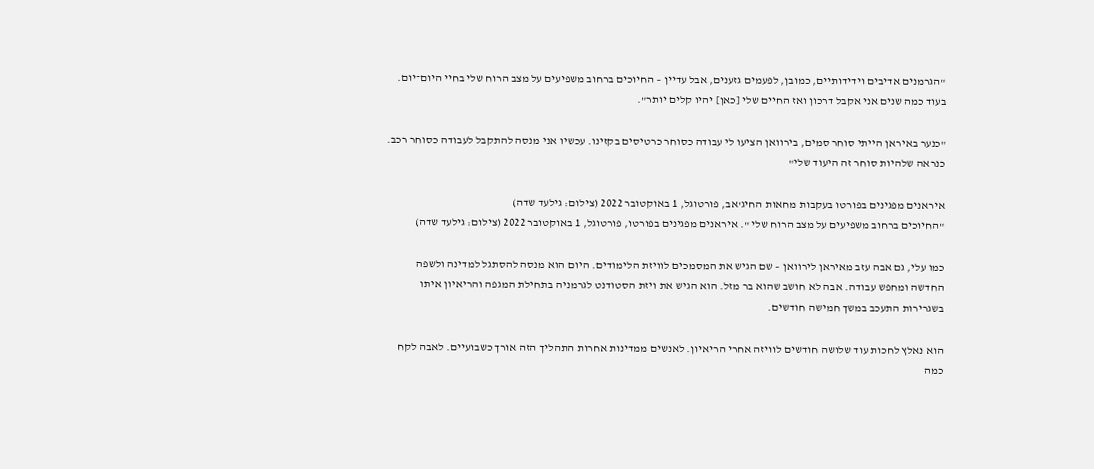"הגרמנים אדיבים וידידותיים, כמובן, לפעמים גזענים, אבל עדיין – החיוכים ברחוב משפיעים על מצב הרוח שלי בחיי היום־יום. בעוד כמה שנים אני אקבל דרכון ואז החיים שלי [כאן] יהיו קלים יותר".

"כנער באיראן הייתי סוחר סמים, בירוואן הציעו לי עבודה כסוחר כרטיסים בקזינו. עכשיו אני מנסה להתקבל לעבודה כסוחר רכב. כנראה שלהיות סוחר זה היעוד שלי"

איראנים מפגינים בפורטו בעקבות מחאות החיג'אב, פורטוגל, 1 באוקטובר 2022 (צילום: גילעד שדה)
"החיוכים ברחוב משפיעים על מצב הרוח שלי ". איראנים מפגינים בפורטו, פורטוגל, 1 באוקטובר 2022 (צילום: גילעד שדה)

כמו עלי, גם אבה עזב מאיראן לירוואן – שם הגיש את המסמכים לוויזת הלימודים. היום הוא מנסה להסתגל למדינה ולשפה החדשה ומחפש עבודה. אבה לא חושב שהוא בר מזל. הוא הגיש את ויזת הסטודנט לגרמניה בתחילת המגפה והריאיון איתו בשגרירות התעכב במשך חמישה חודשים.

הוא נאלץ לחכות עוד שלושה חודשים לוויזה אחרי הריאיון. לאנשים ממדינות אחרות התהליך הזה אורך כשבועיים. לאבה לקח כמה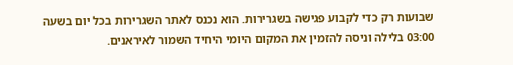שבועות רק כדי לקבוע פגישה בשגרירות. הוא נכנס לאתר השגרירות בכל יום בשעה 03:00 בלילה וניסה להזמין את המקום היומי היחיד השמור לאיראנים.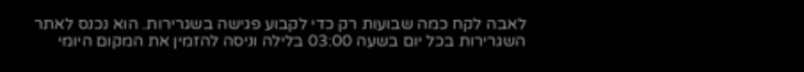לאבה לקח כמה שבועות רק כדי לקבוע פגישה בשגרירות. הוא נכנס לאתר השגרירות בכל יום בשעה 03:00 בלילה וניסה להזמין את המקום היומי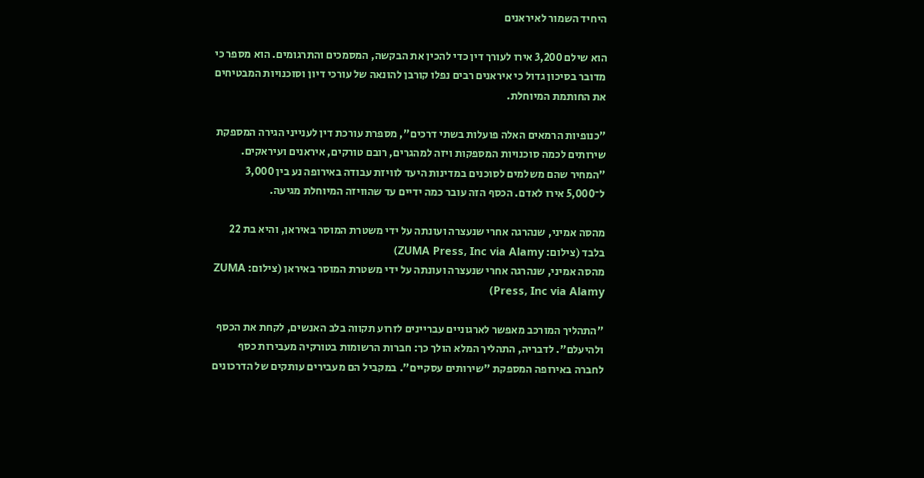היחיד השמור לאיראנים

הוא שילם 3,200 אירו לעורך דין כדי להכין את הבקשה, המסמכים והתרגומים. הוא מספר כי מדובר בסיכון גדול כי איראנים רבים נפלו קורבן להונאה של עורכי דיון וסוכנויות המבטיחים את החותמת המיוחלת.

"כנופיות הרמאים האלה פועלות בשתי דרכים", מספרת עורכת דין לענייני הגירה המספקת שירותים לכמה סוכנויות המספקות ויזה למהגרים, רובם טורקים, איראנים ועיראקים. "המחיר שהם משלמים לסוכנים במדינות היעד לוויזת עבודה באירופה נע בין 3,000 ל־5,000 אירו לאדם. הכסף הזה עובר כמה ידיים עד שהוויזה המיוחלת מגיעה.

מהסה אמיני, שנהרגה אחרי שנעצרה ועונתה על ידי משטרת המוסר באיראן, והיא בת 22 בלבד (צילום: ZUMA Press, Inc via Alamy)
מהסה אמיני, שנהרגה אחרי שנעצרה ועונתה על ידי משטרת המוסר באיראן (צילום: ZUMA Press, Inc via Alamy)

"התהליך המורכב מאפשר לארגוניים עבריינים לזרוע תקווה בלב האנשים, לקחת את הכסף ולהיעלם". לדבריה, התהליך המלא הולך כך: חברות הרשומות בטורקיה מעבירות כסף לחברה באירופה המספקת "שירותים עסקיים". במקביל הם מעבירים עותקים של הדרכונים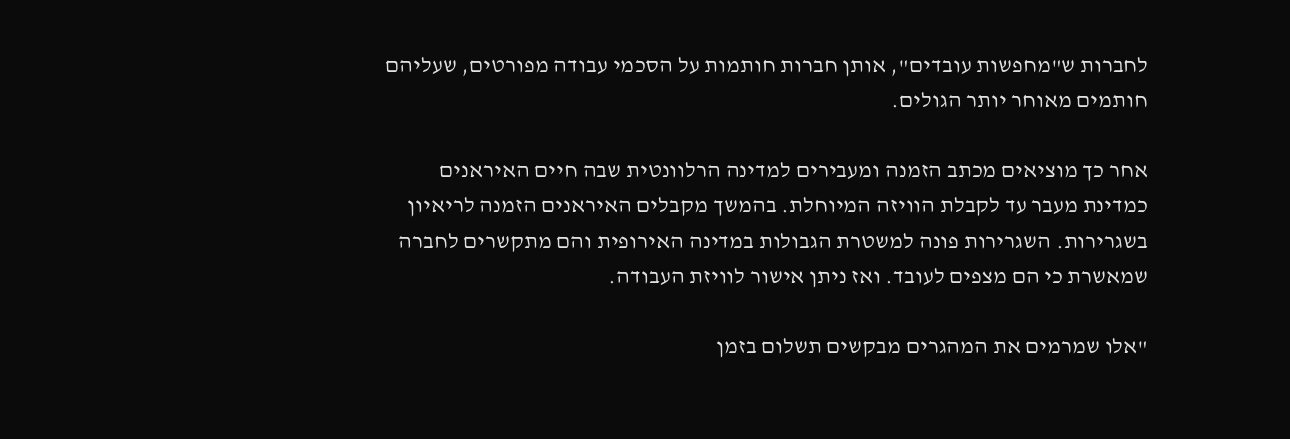לחברות ש"מחפשות עובדים", אותן חברות חותמות על הסכמי עבודה מפורטים, שעליהם חותמים מאוחר יותר הגולים.

אחר כך מוציאים מכתב הזמנה ומעבירים למדינה הרלוונטית שבה חיים האיראנים כמדינת מעבר עד לקבלת הוויזה המיוחלת. בהמשך מקבלים האיראנים הזמנה לריאיון בשגרירות. השגרירות פונה למשטרת הגבולות במדינה האירופית והם מתקשרים לחברה שמאשרת כי הם מצפים לעובד. ואז ניתן אישור לוויזת העבודה.

"אלו שמרמים את המהגרים מבקשים תשלום בזמן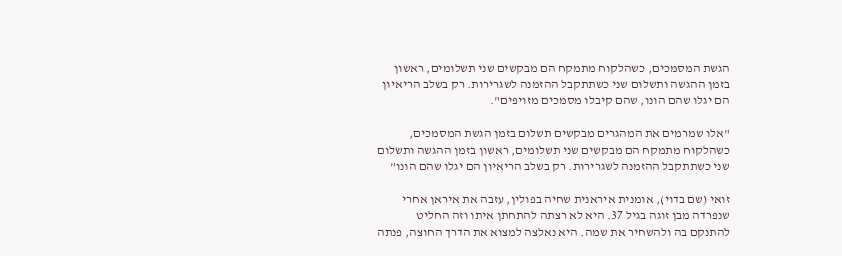הגשת המסמכים, כשהלקוח מתמקח הם מבקשים שני תשלומים, ראשון בזמן ההגשה ותשלום שני כשתתקבל ההזמנה לשגרירות. רק בשלב הריאיון הם יגלו שהם הונו, שהם קיבלו מסמכים מזויפים".

"אלו שמרמים את המהגרים מבקשים תשלום בזמן הגשת המסמכים, כשהלקוח מתמקח הם מבקשים שני תשלומים, ראשון בזמן ההגשה ותשלום שני כשתתקבל ההזמנה לשגרירות. רק בשלב הריאיון הם יגלו שהם הונו"

זואי (שם בדוי), אומנית איראנית שחיה בפולין, עזבה את איראן אחרי שנפרדה מבן זוגה בגיל 37. היא לא רצתה להתחתן איתו וזה החליט להתנקם בה ולהשחיר את שמה. היא נאלצה למצוא את הדרך החוצה, פנתה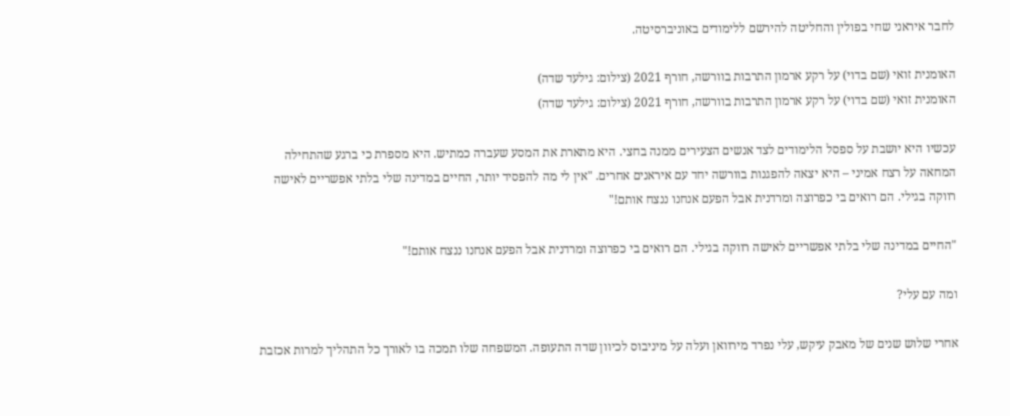לחבר איראני שחי בפולין והחליטה להירשם ללימודים באוניברסיטה.

האומנית זואי (שם בדוי) על רקע ארמון התרבות בוורשה, חורף 2021 (צילום: גילעד שדה)
האומנית זואי (שם בדוי) על רקע ארמון התרבות בוורשה, חורף 2021 (צילום: גילעד שדה)

עכשיו היא יושבת על ספסל הלימודים לצד אנשים הצעירים ממנה בחצי. היא מתארת את המסע שעברה כמתיש. היא מספרת כי ברגע שהתחילה המחאה על רצח אמיני – היא יצאה להפגנות בוורשה יחד עם איראנים אחרים. "אין לי מה להפסיד יותר, החיים במדינה שלי בלתי אפשריים לאישה רווקה בגילי. הם רואים בי כפרוצה ומרדנית אבל הפעם אנחנו ננצח אותם!"

"החיים במדינה שלי בלתי אפשריים לאישה רווקה בגילי. הם רואים בי כפרוצה ומרדנית אבל הפעם אנחנו ננצח אותם!"

ומה עם עלי?

אחרי שלוש שנים של מאבק עיקש, עלי נפרד מירוואן ועלה על מיניבוס לכיוון שדה התעופה. המשפחה שלו תמכה בו לאורך כל התהליך למרות אכזבת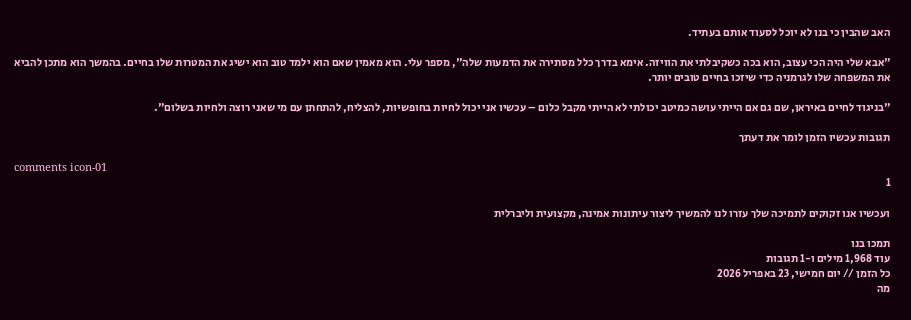האב שהבין כי בנו לא יוכל לסעוד אותם בעתיד.

"אבא שלי היה הכי עצוב, הוא בכה כשקיבלתי את הוויזה. אימא בדרך כלל מסתירה את הדמעות שלה", מספר עלי. הוא מאמין שאם הוא ילמד טוב הוא ישיג את המטרות שלו בחיים. בהמשך הוא מתכן להביא את המשפחה שלו לגרמניה כדי שיזכו בחיים טובים יותר.

"בניגוד לחיים באיראן, שם גם אם הייתי עושה כמיטב יכולתי לא הייתי מקבל כלום – עכשיו אני יכול לחיות בחופשיות, להצליח, להתחתן עם מי שאני רוצה ולחיות בשלום".

תגובות עכשיו הזמן לומר את דעתך

comments icon-01
1

ועכשיו אנו זקוקים לתמיכה שלך עזרו לנו להמשיך ליצור עיתונות אמינה, מקצועית וליברלית

תמכו בנו
עוד 1,968 מילים ו-1 תגובות
כל הזמן // יום חמישי, 23 באפריל 2026
מה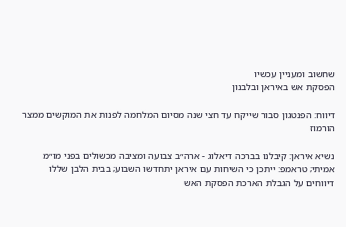שחשוב ומעניין עכשיו
הפסקת אש באיראן ובלבנון

דיווח: הפנטגון סבור שייקח עד חצי שנה מסיום המלחמה לפנות את המוקשים ממצר הורמוז

נשיא איראן: קיבלנו בברכה דיאלוג - ארה״ב צבועה ומציבה מכשולים בפני מו״מ אמיתי; טראמפ: ייתכן כי השיחות עם איראן יתחדשו השבוע; בבית הלבן שללו דיווחים על הגבלת הארכת הפסקת האש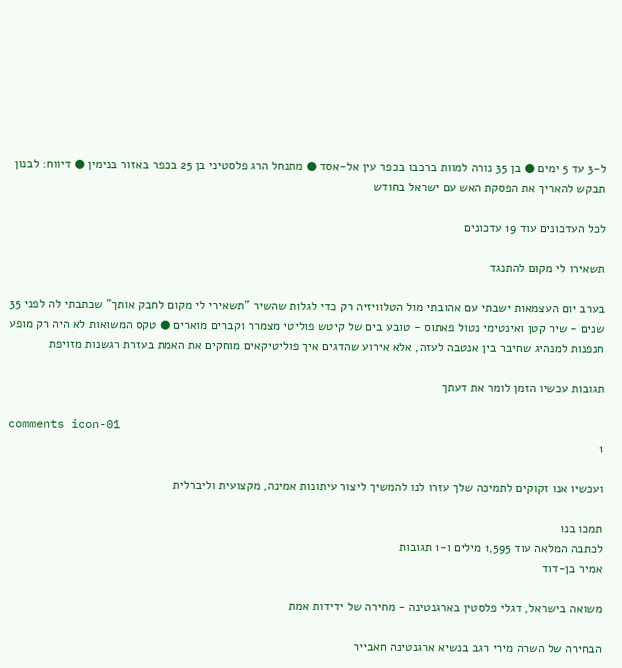ל-3 עד 5 ימים ● בן 35 נורה למוות ברכבו בכפר עין אל-אסד ● מתנחל הרג פלסטיני בן 25 בכפר באזור בנימין ● דיווח: לבנון תבקש להאריך את הפסקת האש עם ישראל בחודש

לכל העדכונים עוד 19 עדכונים

תשאירו לי מקום להתנגד

בערב יום העצמאות ישבתי עם אהובתי מול הטלוויזיה רק כדי לגלות שהשיר "תשאירי לי מקום לחבק אותך" שכתבתי לה לפני 35 שנים - שיר קטן ואינטימי נטול פאתוס - טובע בים של קיטש פוליטי מצמרר וקברים מוארים ● טקס המשואות לא היה רק מופע חנפנות למנהיג שחיבר בין אנטבה לעזה, אלא אירוע שהדגים איך פוליטיקאים מוחקים את האמת בעזרת רגשנות מזויפת

תגובות עכשיו הזמן לומר את דעתך

comments icon-01
1

ועכשיו אנו זקוקים לתמיכה שלך עזרו לנו להמשיך ליצור עיתונות אמינה, מקצועית וליברלית

תמכו בנו
לכתבה המלאה עוד 1,595 מילים ו-1 תגובות
אמיר בן-דוד

משואה בישראל, דגלי פלסטין בארגנטינה - מחירה של ידידות אמת

הבחירה של השרה מירי רגב בנשיא ארגנטינה חאבייר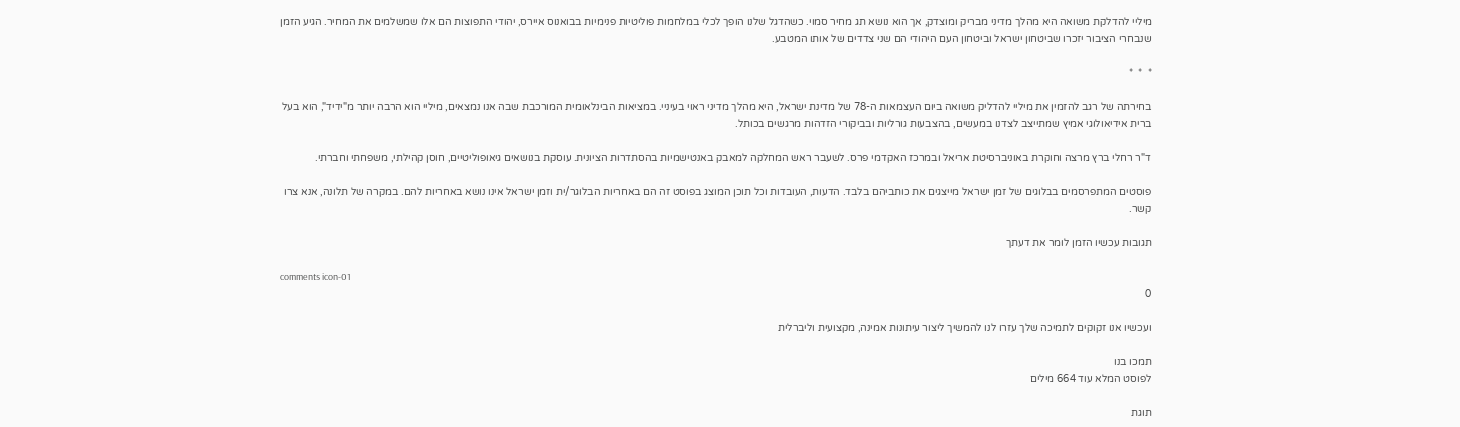מיליי להדלקת משואה היא מהלך מדיני מבריק ומוצדק, אך הוא נושא תג מחיר סמוי. כשהדגל שלנו הופך לכלי במלחמות פוליטיות פנימיות בבואנוס איירס, יהודי התפוצות הם אלו שמשלמים את המחיר. הגיע הזמן שנבחרי הציבור יזכרו שביטחון ישראל וביטחון העם היהודי הם שני צדדים של אותו המטבע.

*  *  *

בחירתה של רגב להזמין את מיליי להדליק משואה ביום העצמאות ה-78 של מדינת ישראל, היא מהלך מדיני ראוי בעיניי. במציאות הבינלאומית המורכבת שבה אנו נמצאים, מיליי הוא הרבה יותר מ"ידיד", הוא בעל ברית אידיאולוגי אמיץ שמתייצב לצדנו במעשים, בהצבעות גורליות ובביקורי הזדהות מרגשים בכותל.

ד"ר רחלי ברץ מרצה וחוקרת באוניברסיטת אריאל ובמרכז האקדמי פרס. לשעבר ראש המחלקה למאבק באנטישמיות בהסתדרות הציונית. עוסקת בנושאים גיאופוליטיים, חוסן קהילתי, משפחתי וחברתי.

פוסטים המתפרסמים בבלוגים של זמן ישראל מייצגים את כותביהם בלבד. הדעות, העובדות וכל תוכן המוצג בפוסט זה הם באחריות הבלוגר/ית וזמן ישראל אינו נושא באחריות להם. במקרה של תלונה, אנא צרו קשר.

תגובות עכשיו הזמן לומר את דעתך

comments icon-01
0

ועכשיו אנו זקוקים לתמיכה שלך עזרו לנו להמשיך ליצור עיתונות אמינה, מקצועית וליברלית

תמכו בנו
לפוסט המלא עוד 664 מילים

תוגת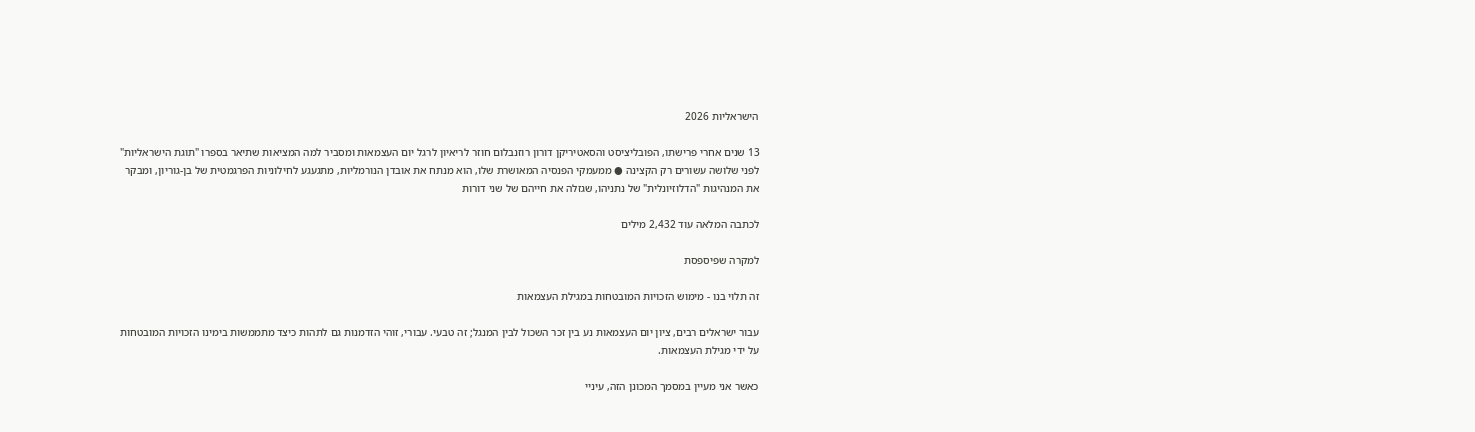הישראליות 2026

13 שנים אחרי פרישתו, הפובליציסט והסאטיריקן דורון רוזנבלום חוזר לריאיון לרגל יום העצמאות ומסביר למה המציאות שתיאר בספרו "תוגת הישראליות" לפני שלושה עשורים רק הקצינה ● ממעמקי הפנסיה המאושרת שלו, הוא מנתח את אובדן הנורמליות, מתגעגע לחילוניות הפרגמטית של בן-גוריון, ומבקר את המנהיגות "הדלוזיונלית" של נתניהו, שגזלה את חייהם של שני דורות

לכתבה המלאה עוד 2,432 מילים

למקרה שפיספסת

זה תלוי בנו - מימוש הזכויות המובטחות במגילת העצמאות

עבור ישראלים רבים, ציון יום העצמאות נע בין זכר השכול לבין המנגל; זה טבעי. עבורי, זוהי הזדמנות גם לתהות כיצד מתממשות בימינו הזכויות המובטחות על ידי מגילת העצמאות.

כאשר אני מעיין במסמך המכונן הזה, עיניי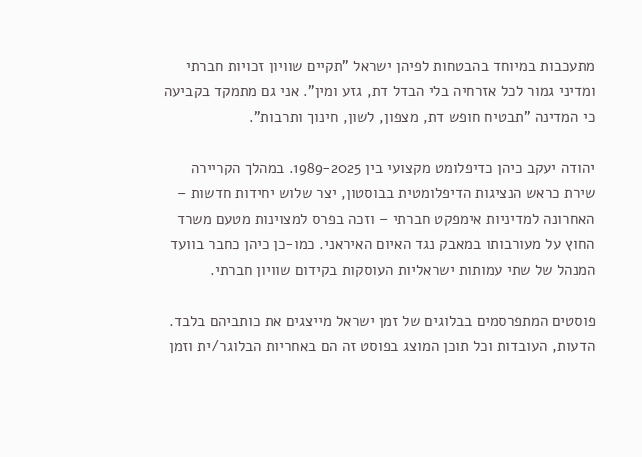מתעכבות במיוחד בהבטחות לפיהן ישראל "תקיים שוויון זכויות חברתי ומדיני גמור לכל אזרחיה בלי הבדל דת, גזע ומין". אני גם מתמקד בקביעה כי המדינה "תבטיח חופש דת, מצפון, לשון, חינוך ותרבות".

יהודה יעקב כיהן כדיפלומט מקצועי בין 1989-2025. במהלך הקריירה שירת כראש הנציגות הדיפלומטית בבוסטון, יצר שלוש יחידות חדשות – האחרונה למדיניות אימפקט חברתי – וזכה בפרס למצוינות מטעם משרד החוץ על מעורבותו במאבק נגד האיום האיראני. כמו-כן כיהן כחבר בוועד המנהל של שתי עמותות ישראליות העוסקות בקידום שוויון חברתי.

פוסטים המתפרסמים בבלוגים של זמן ישראל מייצגים את כותביהם בלבד. הדעות, העובדות וכל תוכן המוצג בפוסט זה הם באחריות הבלוגר/ית וזמן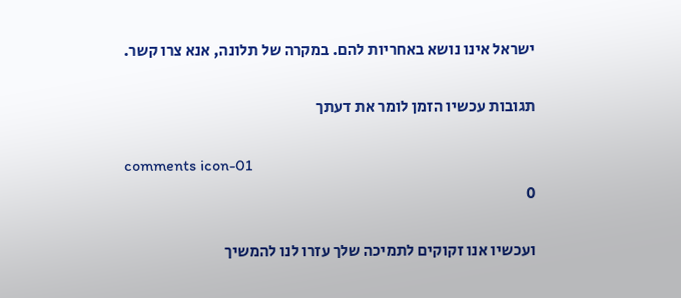ישראל אינו נושא באחריות להם. במקרה של תלונה, אנא צרו קשר.

תגובות עכשיו הזמן לומר את דעתך

comments icon-01
0

ועכשיו אנו זקוקים לתמיכה שלך עזרו לנו להמשיך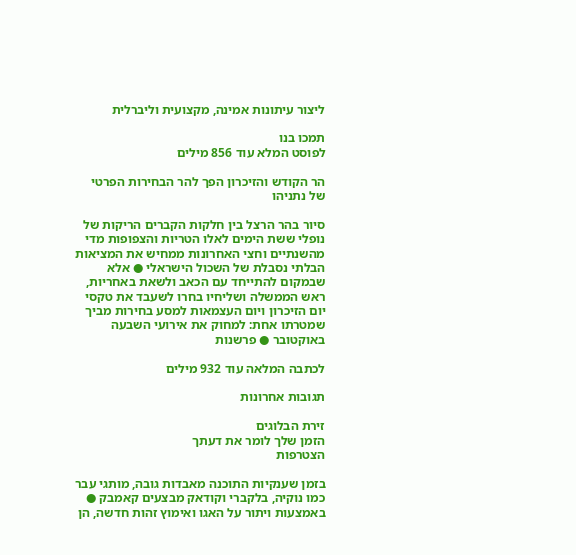ליצור עיתונות אמינה, מקצועית וליברלית

תמכו בנו
לפוסט המלא עוד 856 מילים

הר הקודש והזיכרון הפך להר הבחירות הפרטי של נתניהו

סיור בהר הרצל בין חלקות הקברים הריקות של נופלי ששת הימים לאלו הטריות והצפופות מדי מהשנתיים וחצי האחרונות ממחיש את המציאות הבלתי נסבלת של השכול הישראלי ● אלא שבמקום להתייחד עם הכאב ולשאת באחריות, ראש הממשלה ושליחיו בחרו לשעבד את טקסי יום הזיכרון ויום העצמאות למסע בחירות מביך שמטרתו אחת: למחוק את אירועי השבעה באוקטובר ● פרשנות

לכתבה המלאה עוד 932 מילים

תגובות אחרונות

זירת הבלוגים
הזמן שלך לומר את דעתך
הצטרפות

בזמן שענקיות התוכנה מאבדות גובה, מותגי עבר כמו נוקיה, בלקברי וקודאק מבצעים קאמבק ● באמצעות ויתור על האגו ואימוץ זהות חדשה, הן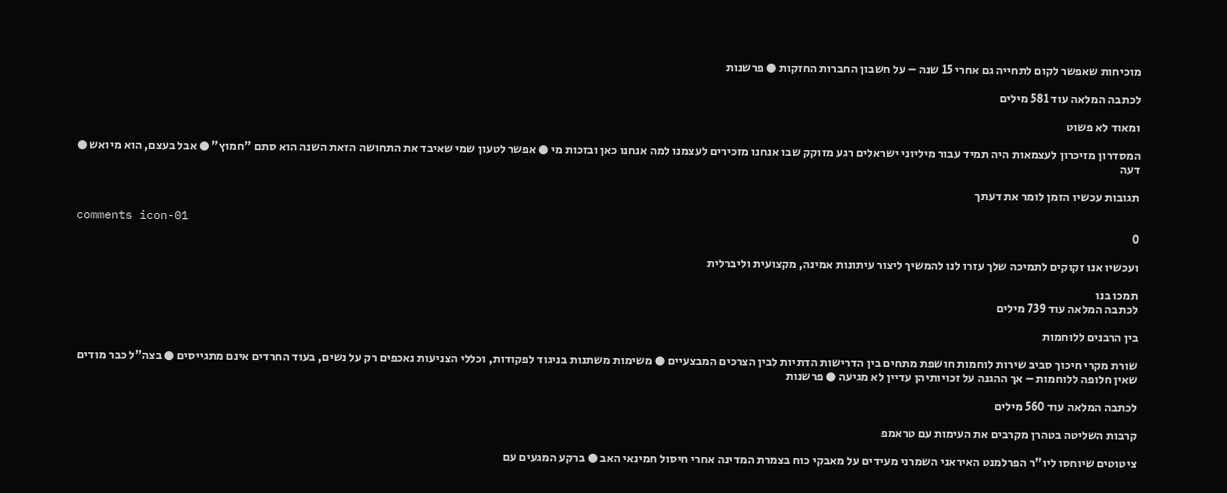מוכיחות שאפשר לקום לתחייה גם אחרי 15 שנה – על חשבון החברות החזקות ● פרשנות

לכתבה המלאה עוד 581 מילים

ומאוד לא פשוט

המסדרון מזיכרון לעצמאות היה תמיד עבור מיליוני ישראלים רגע מזוקק שבו אנחנו מזכירים לעצמנו למה אנחנו כאן ובזכות מי ● אפשר לטעון שמי שאיבד את התחושה הזאת השנה הוא סתם "חמוץ" ● אבל בעצם, הוא מיואש ● דעה

תגובות עכשיו הזמן לומר את דעתך

comments icon-01
0

ועכשיו אנו זקוקים לתמיכה שלך עזרו לנו להמשיך ליצור עיתונות אמינה, מקצועית וליברלית

תמכו בנו
לכתבה המלאה עוד 739 מילים

בין הרבנים ללוחמות

שורת מקרי חיכוך סביב שירות לוחמות חושפת מתחים בין הדרישות הדתיות לבין הצרכים המבצעיים ● משימות משתנות בניגוד לפקודות, וכללי הצניעות נאכפים רק על נשים, בעוד החרדים אינם מתגייסים ● בצה"ל כבר מודים שאין חלופה ללוחמות – אך ההגנה על זכויותיהן עדיין לא מגיעה ● פרשנות

לכתבה המלאה עוד 560 מילים

קרבות השליטה בטהרן מקרבים את העימות עם טראמפ

ציטוטים שיוחסו ליו"ר הפרלמנט האיראני השמרני מעידים על מאבקי כוח בצמרת המדינה אחרי חיסול חמינאי האב ● ברקע המגעים עם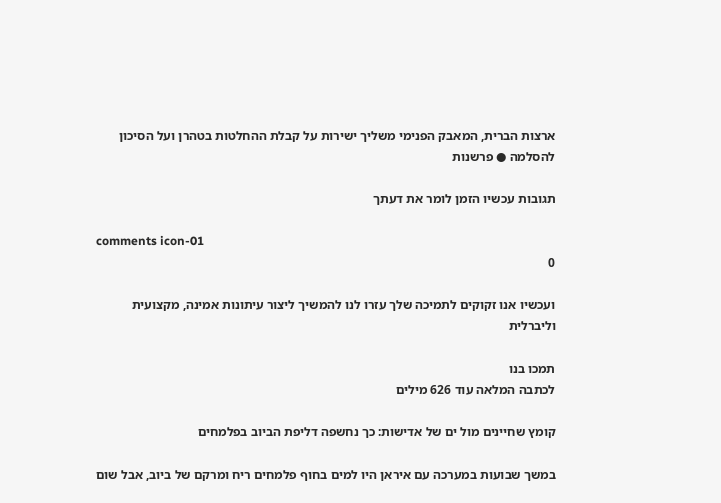ארצות הברית, המאבק הפנימי משליך ישירות על קבלת ההחלטות בטהרן ועל הסיכון להסלמה ● פרשנות

תגובות עכשיו הזמן לומר את דעתך

comments icon-01
0

ועכשיו אנו זקוקים לתמיכה שלך עזרו לנו להמשיך ליצור עיתונות אמינה, מקצועית וליברלית

תמכו בנו
לכתבה המלאה עוד 626 מילים

קומץ שחיינים מול ים של אדישות: כך נחשפה דליפת הביוב בפלמחים

במשך שבועות במערכה עם איראן היו למים בחוף פלמחים ריח ומרקם של ביוב, אבל שום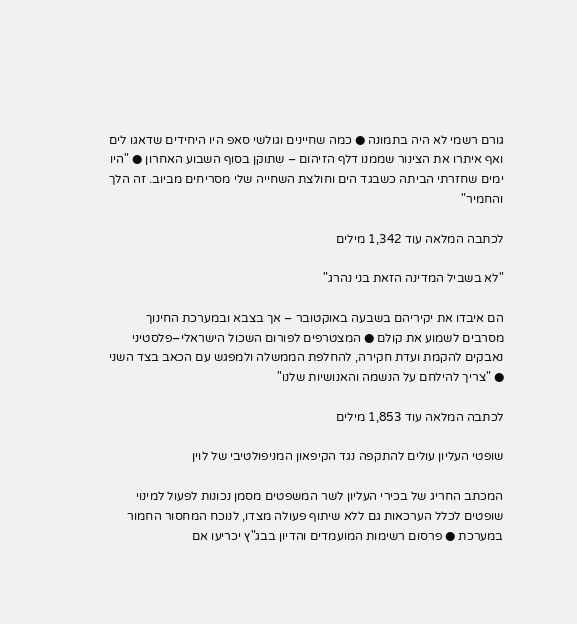גורם רשמי לא היה בתמונה ● כמה שחיינים וגולשי סאפ היו היחידים שדאגו לים ואף איתרו את הצינור שממנו דלף הזיהום – שתוקן בסוף השבוע האחרון ● "היו ימים שחזרתי הביתה כשבגד הים וחולצת השחייה שלי מסריחים מביוב. זה הלך והחמיר"

לכתבה המלאה עוד 1,342 מילים

"לא בשביל המדינה הזאת בני נהרג"

הם איבדו את יקיריהם בשבעה באוקטובר – אך בצבא ובמערכת החינוך מסרבים לשמוע את קולם ● המצטרפים לפורום השכול הישראלי–פלסטיני נאבקים להקמת ועדת חקירה, להחלפת הממשלה ולמפגש עם הכאב בצד השני ● "צריך להילחם על הנשמה והאנושיות שלנו"

לכתבה המלאה עוד 1,853 מילים

שופטי העליון עולים להתקפה נגד הקיפאון המניפולטיבי של לוין

המכתב החריג של בכירי העליון לשר המשפטים מסמן נכונות לפעול למינוי שופטים לכלל הערכאות גם ללא שיתוף פעולה מצדו, לנוכח המחסור החמור במערכת ● פרסום רשימות המועמדים והדיון בבג"ץ יכריעו אם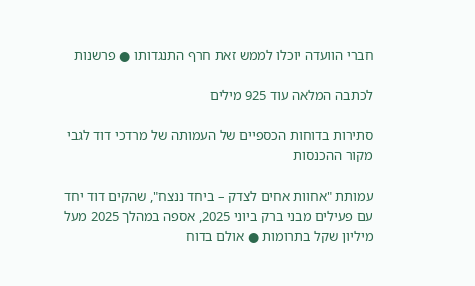חברי הוועדה יוכלו לממש זאת חרף התנגדותו ● פרשנות

לכתבה המלאה עוד 925 מילים

סתירות בדוחות הכספיים של העמותה של מרדכי דוד לגבי מקור ההכנסות

עמותת "אחוות אחים לצדק – ביחד ננצח", שהקים דוד יחד עם פעילים מבני ברק ביוני 2025, אספה במהלך 2025 מעל מיליון שקל בתרומות ● אולם בדוח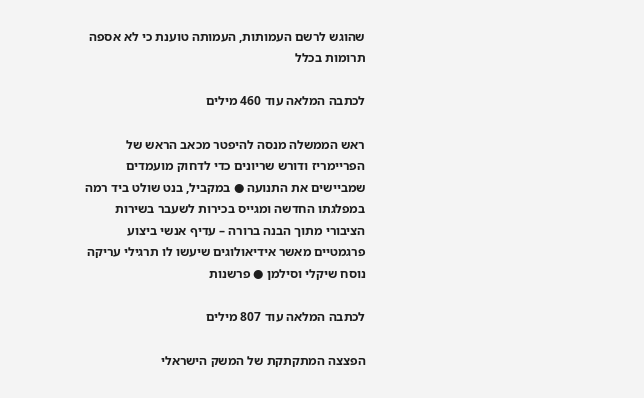שהוגש לרשם העמותות, העמותה טוענת כי לא אספה תרומות בכלל

לכתבה המלאה עוד 460 מילים

ראש הממשלה מנסה להיפטר מכאב הראש של הפריימריז ודורש שריונים כדי לדחוק מועמדים שמביישים את התנועה ● במקביל, בנט שולט ביד רמה במפלגתו החדשה ומגייס בכירות לשעבר בשירות הציבורי מתוך הבנה ברורה – עדיף אנשי ביצוע פרגמטיים מאשר אידיאולוגים שיעשו לו תרגילי עריקה נוסח שיקלי וסילמן ● פרשנות

לכתבה המלאה עוד 807 מילים

הפצצה המתקתקת של המשק הישראלי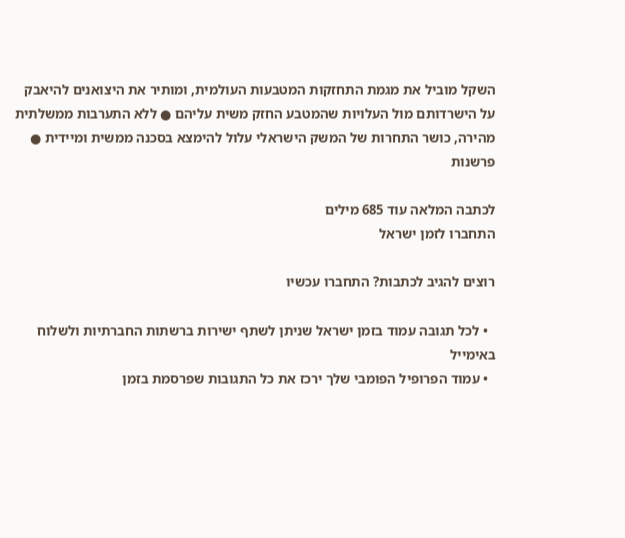השקל מוביל את מגמת התחזקות המטבעות העולמית, ומותיר את היצואנים להיאבק על הישרדותם מול העלויות שהמטבע החזק משית עליהם ● ללא התערבות ממשלתית מהירה, כושר התחרות של המשק הישראלי עלול להימצא בסכנה ממשית ומיידית ● פרשנות

לכתבה המלאה עוד 685 מילים
התחברו לזמן ישראל

רוצים להגיב לכתבות? התחברו עכשיו

  • לכל תגובה עמוד בזמן ישראל שניתן לשתף ישירות ברשתות החברתיות ולשלוח באימייל
  • עמוד הפרופיל הפומבי שלך ירכז את כל התגובות שפרסמת בזמן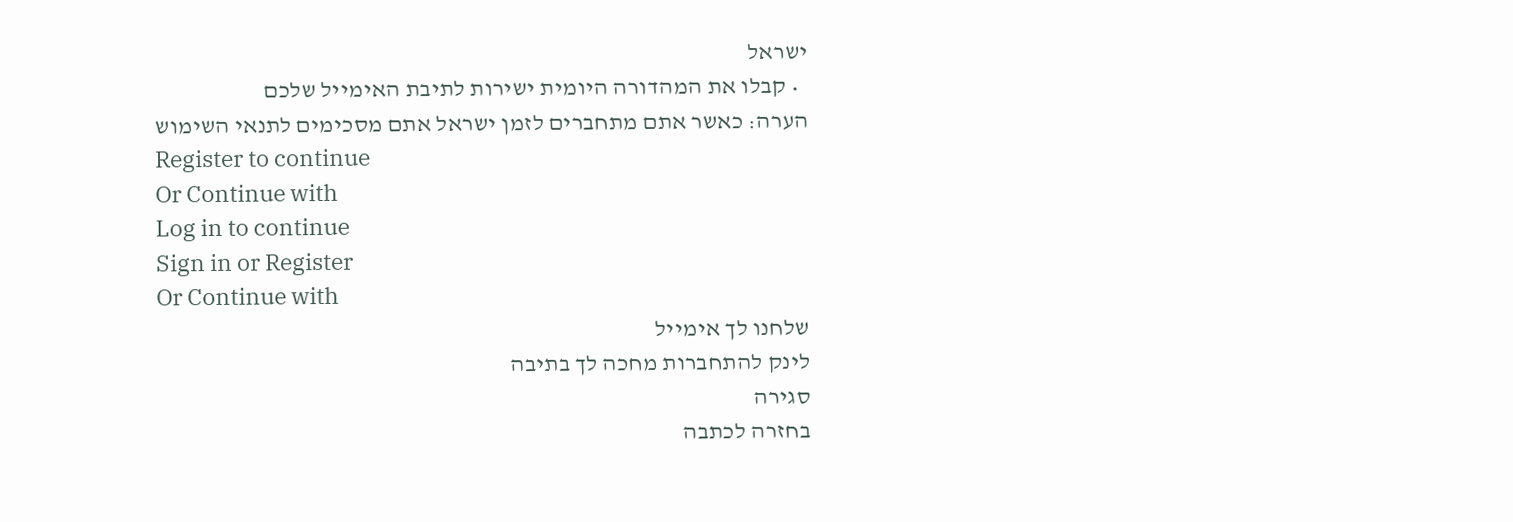ישראל
  • קבלו את המהדורה היומית ישירות לתיבת האימייל שלכם
הערה: כאשר אתם מתחברים לזמן ישראל אתם מסכימים לתנאי השימוש
Register to continue
Or Continue with
Log in to continue
Sign in or Register
Or Continue with
שלחנו לך אימייל
לינק להתחברות מחכה לך בתיבה
סגירה
בחזרה לכתבה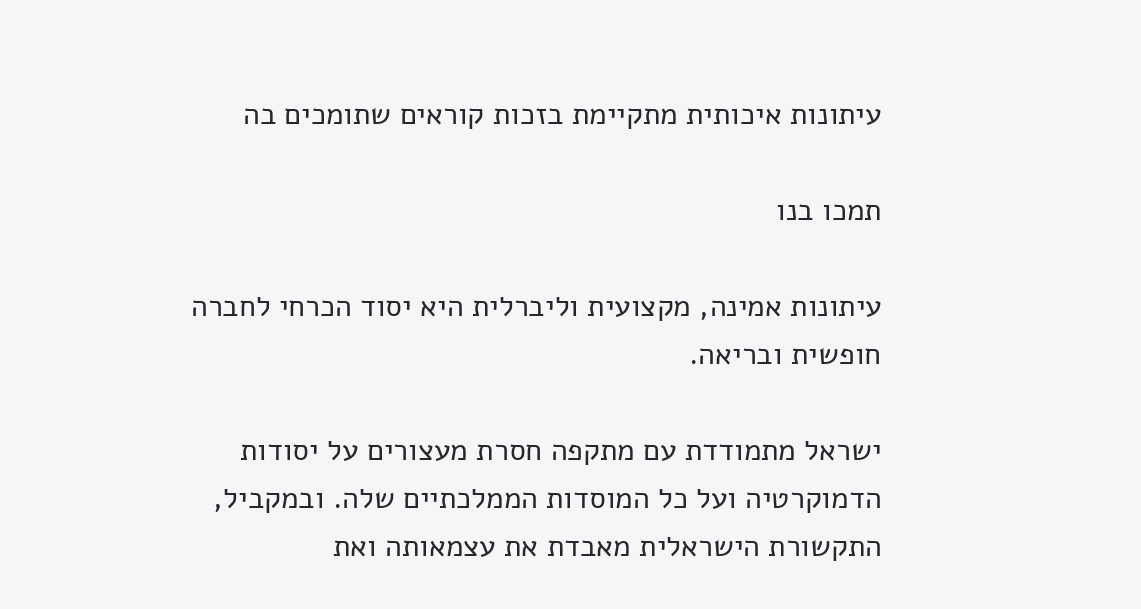עיתונות איכותית מתקיימת בזכות קוראים שתומכים בה

תמכו בנו

עיתונות אמינה, מקצועית וליברלית היא יסוד הכרחי לחברה חופשית ובריאה.

ישראל מתמודדת עם מתקפה חסרת מעצורים על יסודות הדמוקרטיה ועל כל המוסדות הממלכתיים שלה. ובמקביל, התקשורת הישראלית מאבדת את עצמאותה ואת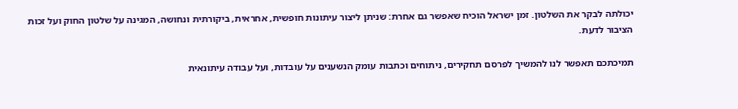יכולתה לבקר את השלטון. זמן ישראל הוכיח שאפשר גם אחרת: שניתן ליצור עיתונות חופשית, אחראית, ביקורתית ונחושה, המגינה על שלטון החוק ועל זכות הציבור לדעת.

תמיכתכם תאפשר לנו להמשיך לפרסם תחקירים, ניתוחים וכתבות עומק הנשענים על עובדות, ועל עבודה עיתונאית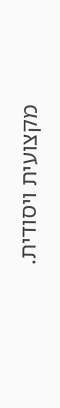מקצועית ויסודית.